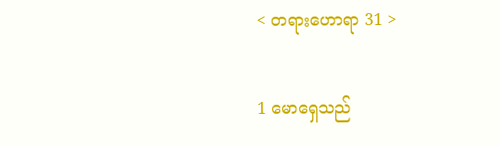< တရားဟောရာ 31 >

1 မောရှေသည်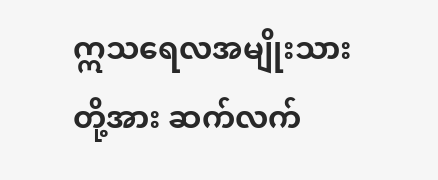ဣသရေလအမျိုးသားတို့အား ဆက်လက်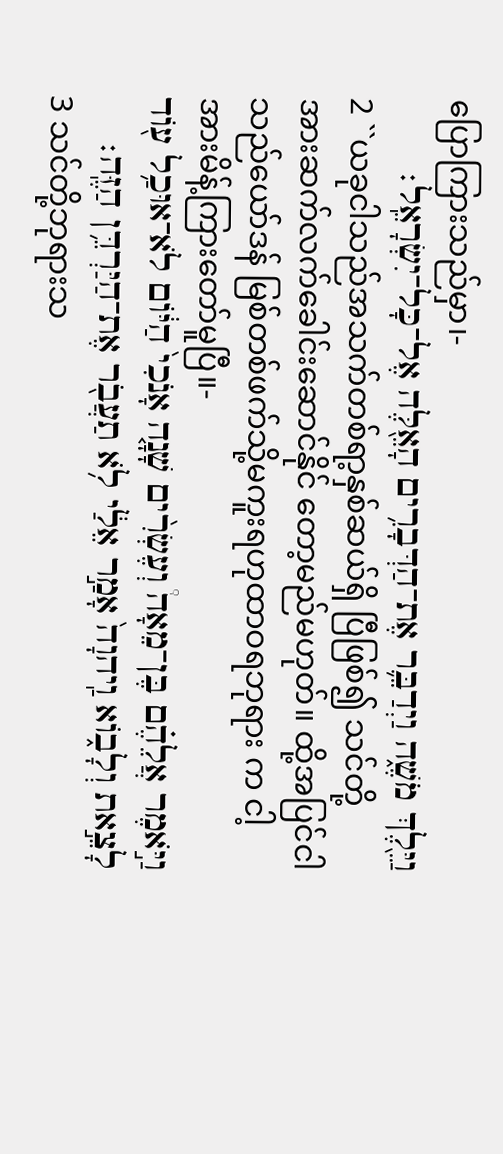ပြောကြားသည်မှာ၊-
וַיֵּ֖לֶךְ מֹשֶׁ֑ה וַיְדַבֵּ֛ר אֶת־הַדְּבָרִ֥ים הָאֵ֖לֶּה אֶל־כָּל־יִשְׂרָאֵֽל׃
2 ``ယခုငါသည်အသက်တစ်ရာ့နှစ်ဆယ်ရှိ ပြီဖြစ်၍ သင်တို့အားဆက်လက်ခေါင်းဆောင်နိုင် တော့မည်မဟုတ်။ ထို့အပြင်ငါသည်ယော်ဒန် မြစ်တစ်ဖက်သို့မကူးရဟုထာဝရဘုရား က ငါ့အားမိန့်ကြားတော်မူပြီ။-
וַיֹּ֣אמֶר אֲלֵהֶ֗ם בֶּן־מֵאָה֩ וְעֶשְׂרִ֨ים שָׁנָ֤ה אָנֹכִי֙ הַיּ֔וֹם לֹא־אוּכַ֥ל ע֖וֹד לָצֵ֣את וְלָב֑וֹא וַֽיהוָה֙ אָמַ֣ר אֵלַ֔י לֹ֥א תַעֲבֹ֖ר אֶת־הַיַּרְדֵּ֥ן הַזֶּֽה׃
3 သင်တို့ဘုရားသ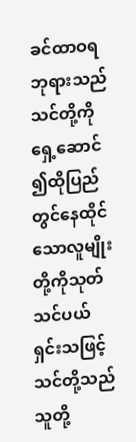ခင်ထာဝရဘုရားသည် သင်တို့ကိုရှေ့ဆောင်၍ထိုပြည်တွင်နေထိုင် သောလူမျိုးတို့ကိုသုတ်သင်ပယ်ရှင်းသဖြင့် သင်တို့သည်သူတို့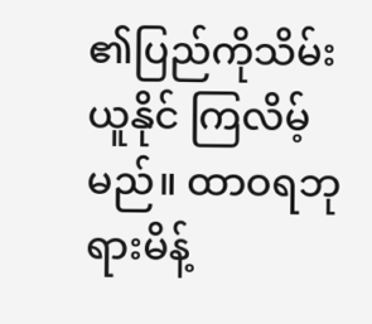၏ပြည်ကိုသိမ်းယူနိုင် ကြလိမ့်မည်။ ထာဝရဘုရားမိန့်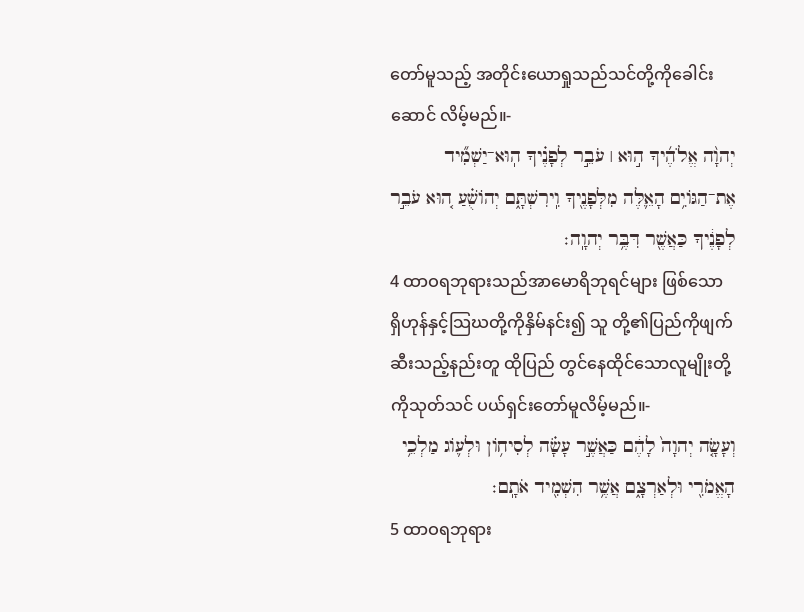တော်မူသည့် အတိုင်းယောရှုသည်သင်တို့ကိုခေါင်းဆောင် လိမ့်မည်။-
יְהוָ֨ה אֱלֹהֶ֜יךָ ה֣וּא ׀ עֹבֵ֣ר לְפָנֶ֗יךָ הֽוּא־יַשְׁמִ֞יד אֶת־הַגּוֹיִ֥ם הָאֵ֛לֶּה מִלְּפָנֶ֖יךָ וִֽירִשְׁתָּ֑ם יְהוֹשֻׁ֗עַ ה֚וּא עֹבֵ֣ר לְפָנֶ֔יךָ כַּאֲשֶׁ֖ר דִּבֶּ֥ר יְהוָֽה׃
4 ထာဝရဘုရားသည်အာမောရိဘုရင်များ ဖြစ်သော ရှိဟုန်နှင့်သြဃတို့ကိုနှိမ်နင်း၍ သူ တို့၏ပြည်ကိုဖျက်ဆီးသည့်နည်းတူ ထိုပြည် တွင်နေထိုင်သောလူမျိုးတို့ကိုသုတ်သင် ပယ်ရှင်းတော်မူလိမ့်မည်။-
וְעָשָׂ֤ה יְהוָה֙ לָהֶ֔ם כַּאֲשֶׁ֣ר עָשָׂ֗ה לְסִיח֥וֹן וּלְע֛וֹג מַלְכֵ֥י הָאֱמֹרִ֖י וּלְאַרְצָ֑ם אֲשֶׁ֥ר הִשְׁמִ֖יד אֹתָֽם׃
5 ထာဝရဘုရား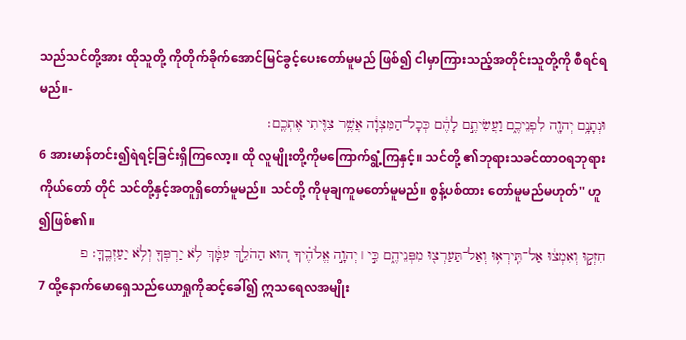သည်သင်တို့အား ထိုသူတို့ ကိုတိုက်ခိုက်အောင်မြင်ခွင့်ပေးတော်မူမည် ဖြစ်၍ ငါမှာကြားသည့်အတိုင်းသူတို့ကို စီရင်ရမည်။-
וּנְתָנָ֥ם יְהוָ֖ה לִפְנֵיכֶ֑ם וַעֲשִׂיתֶ֣ם לָהֶ֔ם כְּכָל־הַמִּצְוָ֔ה אֲשֶׁ֥ר צִוִּ֖יתִי אֶתְכֶֽם׃
6 အားမာန်တင်း၍ရဲရင့်ခြင်းရှိကြလော့။ ထို လူမျိုးတို့ကိုမကြောက်ရွံ့ကြနှင့်။ သင်တို့ ၏ဘုရားသခင်ထာဝရဘုရားကိုယ်တော် တိုင် သင်တို့နှင့်အတူရှိတော်မူမည်။ သင်တို့ ကိုမုချကူမတော်မူမည်။ စွန့်ပစ်ထား တော်မူမည်မဟုတ်'' ဟူ၍ဖြစ်၏။
חִזְק֣וּ וְאִמְצ֔וּ אַל־תִּֽירְא֥וּ וְאַל־תַּעַרְצ֖וּ מִפְּנֵיהֶ֑ם כִּ֣י ׀ יְהוָ֣ה אֱלֹהֶ֗יךָ ה֚וּא הַהֹלֵ֣ךְ עִמָּ֔ךְ לֹ֥א יַרְפְּךָ֖ וְלֹ֥א יַעַזְבֶֽךָּ׃ פ
7 ထို့နောက်မောရှေသည်ယောရှုကိုဆင့်ခေါ်၍ ဣသရေလအမျိုး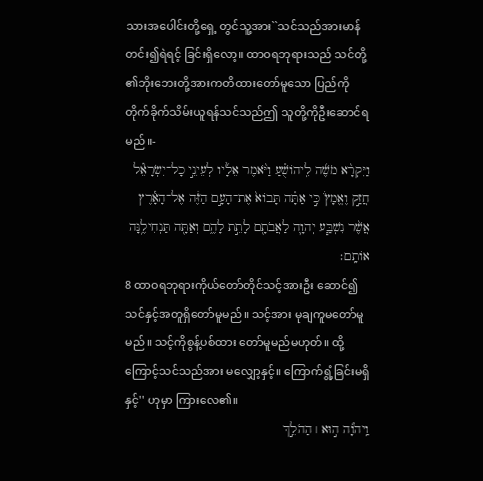သားအပေါင်းတို့ရှေ့ တွင်သူ့အား``သင်သည်အားမာန်တင်း၍ရဲရင့် ခြင်းရှိလော့။ ထာဝရဘုရားသည် သင်တို့ ၏ဘိုးဘေးတို့အားကတိထားတော်မူသော ပြည်ကို တိုက်ခိုက်သိမ်းယူရန်သင်သည်ဤ သူတို့ကိုဦးဆောင်ရမည်။-
וַיִּקְרָ֨א מֹשֶׁ֜ה לִֽיהוֹשֻׁ֗עַ וַיֹּ֨אמֶר אֵלָ֜יו לְעֵינֵ֣י כָל־יִשְׂרָאֵ֘ל חֲזַ֣ק וֶאֱמָץ֒ כִּ֣י אַתָּ֗ה תָּבוֹא֙ אֶת־הָעָ֣ם הַזֶּ֔ה אֶל־הָאָ֕רֶץ אֲשֶׁ֨ר נִשְׁבַּ֧ע יְהוָ֛ה לַאֲבֹתָ֖ם לָתֵ֣ת לָהֶ֑ם וְאַתָּ֖ה תַּנְחִילֶ֥נָּה אוֹתָֽם׃
8 ထာဝရဘုရားကိုယ်တော်တိုင်သင့်အားဦး ဆောင်၍ သင်နှင့်အတူရှိတော်မူမည်။ သင့်အား မုချကူမတော်မူမည်။ သင့်ကိုစွန့်ပစ်ထား တော်မူမည်မဟုတ်။ ထို့ကြောင့်သင်သည်အား မလျှော့နှင့်။ ကြောက်ရွံ့ခြင်းမရှိနှင့်'' ဟုမှာ ကြားလေ၏။
וַֽיהוָ֞ה ה֣וּא ׀ הַהֹלֵ֣ךְ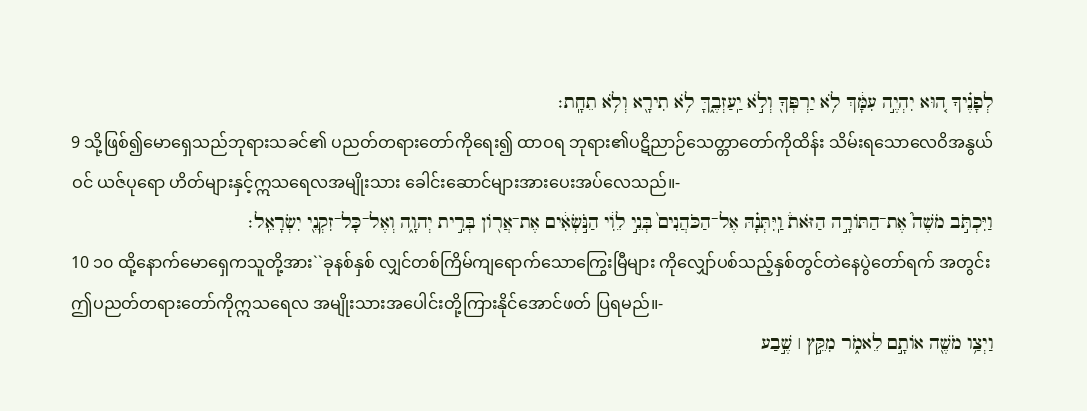לְפָנֶ֗יךָ ה֚וּא יִהְיֶ֣ה עִמָּ֔ךְ לֹ֥א יַרְפְּךָ֖ וְלֹ֣א יַֽעַזְבֶ֑ךָּ לֹ֥א תִירָ֖א וְלֹ֥א תֵחָֽת׃
9 သို့ဖြစ်၍မောရှေသည်ဘုရားသခင်၏ ပညတ်တရားတော်ကိုရေး၍ ထာဝရ ဘုရား၏ပဋိညာဉ်သေတ္တာတော်ကိုထိန်း သိမ်းရသောလေဝိအနွယ်ဝင် ယဇ်ပုရော ဟိတ်များနှင့်ဣသရေလအမျိုးသား ခေါင်းဆောင်များအားပေးအပ်လေသည်။-
וַיִּכְתֹּ֣ב מֹשֶׁה֮ אֶת־הַתּוֹרָ֣ה הַזֹּאת֒ וַֽיִּתְּנָ֗הּ אֶל־הַכֹּהֲנִים֙ בְּנֵ֣י לֵוִ֔י הַנֹּ֣שְׂאִ֔ים אֶת־אֲר֖וֹן בְּרִ֣ית יְהוָ֑ה וְאֶל־כָּל־זִקְנֵ֖י יִשְׂרָאֵֽל׃
10 ၁၀ ထို့နောက်မောရှေကသူတို့အား``ခုနစ်နှစ် လျှင်တစ်ကြိမ်ကျရောက်သောကြွေးမြီများ ကိုလျှော်ပစ်သည့်နှစ်တွင်တဲနေပွဲတော်ရက် အတွင်း ဤပညတ်တရားတော်ကိုဣသရေလ အမျိုးသားအပေါင်းတို့ကြားနိုင်အောင်ဖတ် ပြရမည်။-
וַיְצַ֥ו מֹשֶׁ֖ה אוֹתָ֣ם לֵאמֹ֑ר מִקֵּ֣ץ ׀ שֶׁ֣בַע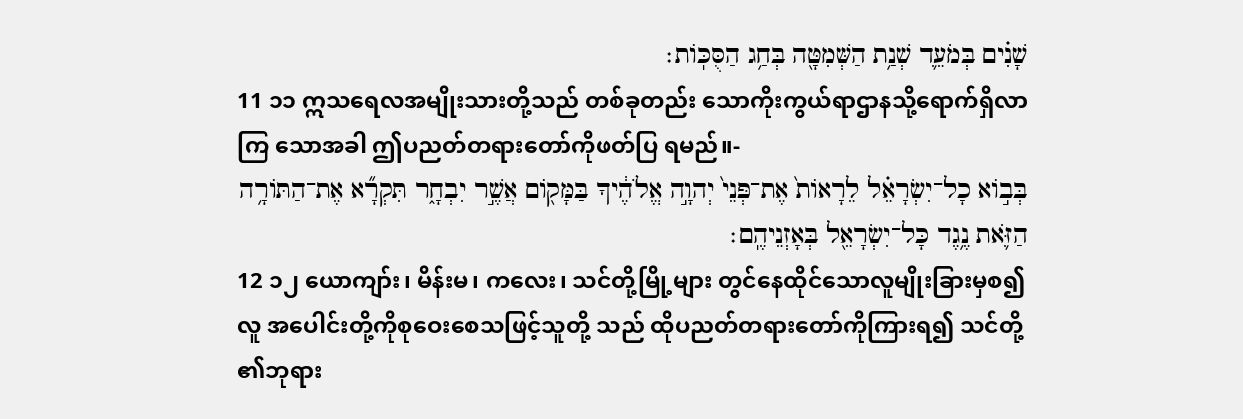שָׁנִ֗ים בְּמֹעֵ֛ד שְׁנַ֥ת הַשְּׁמִטָּ֖ה בְּחַ֥ג הַסֻּכּֽוֹת׃
11 ၁၁ ဣသရေလအမျိုးသားတို့သည် တစ်ခုတည်း သောကိုးကွယ်ရာဌာနသို့ရောက်ရှိလာကြ သောအခါ ဤပညတ်တရားတော်ကိုဖတ်ပြ ရမည်။-
בְּב֣וֹא כָל־יִשְׂרָאֵ֗ל לֵרָאוֹת֙ אֶת־פְּנֵי֙ יְהוָ֣ה אֱלֹהֶ֔יךָ בַּמָּק֖וֹם אֲשֶׁ֣ר יִבְחָ֑ר תִּקְרָ֞א אֶת־הַתּוֹרָ֥ה הַזֹּ֛את נֶ֥גֶד כָּל־יִשְׂרָאֵ֖ל בְּאָזְנֵיהֶֽם׃
12 ၁၂ ယောကျာ်း၊ မိန်းမ၊ ကလေး၊ သင်တို့မြို့များ တွင်နေထိုင်သောလူမျိုးခြားမှစ၍ လူ အပေါင်းတို့ကိုစုဝေးစေသဖြင့်သူတို့ သည် ထိုပညတ်တရားတော်ကိုကြားရ၍ သင်တို့၏ဘုရား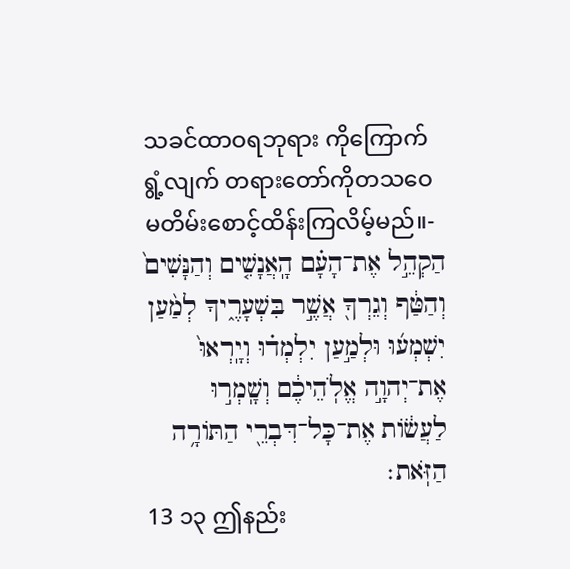သခင်ထာဝရဘုရား ကိုကြောက်ရွံ့လျက် တရားတော်ကိုတသဝေ မတိမ်းစောင့်ထိန်းကြလိမ့်မည်။-
הַקְהֵ֣ל אֶת־הָעָ֗ם הָֽאֲנָשִׁ֤ים וְהַנָּשִׁים֙ וְהַטַּ֔ף וְגֵרְךָ֖ אֲשֶׁ֣ר בִּשְׁעָרֶ֑יךָ לְמַ֨עַן יִשְׁמְע֜וּ וּלְמַ֣עַן יִלְמְד֗וּ וְיָֽרְאוּ֙ אֶת־יְהוָ֣ה אֱלֹֽהֵיכֶ֔ם וְשָֽׁמְר֣וּ לַעֲשׂ֔וֹת אֶת־כָּל־דִּבְרֵ֖י הַתּוֹרָ֥ה הַזֹּֽאת׃
13 ၁၃ ဤနည်း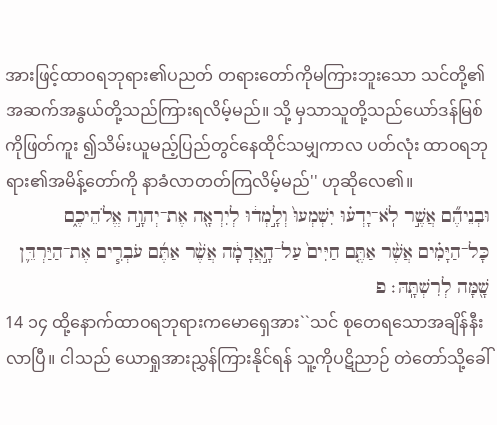အားဖြင့်ထာဝရဘုရား၏ပညတ် တရားတော်ကိုမကြားဘူးသော သင်တို့၏ အဆက်အနွယ်တို့သည်ကြားရလိမ့်မည်။ သို့ မှသာသူတို့သည်ယော်ဒန်မြစ်ကိုဖြတ်ကူး ၍သိမ်းယူမည့်ပြည်တွင်နေထိုင်သမျှကာလ ပတ်လုံး ထာဝရဘုရား၏အမိန့်တော်ကို နာခံလာတတ်ကြလိမ့်မည်'' ဟုဆိုလေ၏။
וּבְנֵיהֶ֞ם אֲשֶׁ֣ר לֹֽא־יָדְע֗וּ יִשְׁמְעוּ֙ וְלָ֣מְד֔וּ לְיִרְאָ֖ה אֶת־יְהוָ֣ה אֱלֹהֵיכֶ֑ם כָּל־הַיָּמִ֗ים אֲשֶׁ֨ר אַתֶּ֤ם חַיִּים֙ עַל־הָ֣אֲדָמָ֔ה אֲשֶׁ֨ר אַתֶּ֜ם עֹבְרִ֧ים אֶת־הַיַּרְדֵּ֛ן שָׁ֖מָּה לְרִשְׁתָּֽהּ׃ פ
14 ၁၄ ထို့နောက်ထာဝရဘုရားကမောရှေအား``သင် စုတေရသောအချိန်နီးလာပြီ။ ငါသည် ယောရှုအားညွှန်ကြားနိုင်ရန် သူ့ကိုပဋိညာဉ် တဲတော်သို့ခေါ်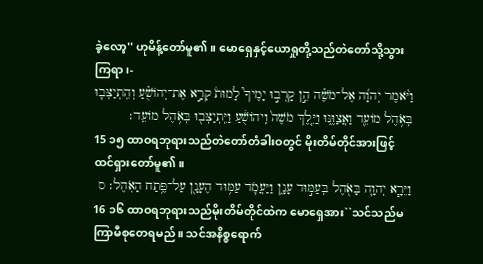ခဲ့လော့'' ဟုမိန့်တော်မူ၏။ မောရှေနှင့်ယောရှုတို့သည်တဲတော်သို့သွား ကြရာ၊-
וַיֹּ֨אמֶר יְהוָ֜ה אֶל־מֹשֶׁ֗ה הֵ֣ן קָרְב֣וּ יָמֶיךָ֮ לָמוּת֒ קְרָ֣א אֶת־יְהוֹשֻׁ֗עַ וְהִֽתְיַצְּב֛וּ בְּאֹ֥הֶל מוֹעֵ֖ד וַאֲצַוֶּ֑נּוּ וַיֵּ֤לֶךְ מֹשֶׁה֙ וִֽיהוֹשֻׁ֔עַ וַיִּֽתְיַצְּב֖וּ בְּאֹ֥הֶל מוֹעֵֽד׃
15 ၁၅ ထာဝရဘုရားသည်တဲတော်တံခါးဝတွင် မိုးတိမ်တိုင်အားဖြင့်ထင်ရှားတော်မူ၏။
וַיֵּרָ֧א יְהוָ֛ה בָּאֹ֖הֶל בְּעַמּ֣וּד עָנָ֑ן וַיַּעֲמֹ֛ד עַמּ֥וּד הֶעָנָ֖ן עַל־פֶּ֥תַח הָאֹֽהֶל׃ ס
16 ၁၆ ထာဝရဘုရားသည်မိုးတိမ်တိုင်ထဲက မောရှေအား``သင်သည်မကြာမီစုတေရမည်။ သင်အနိစ္စရောက်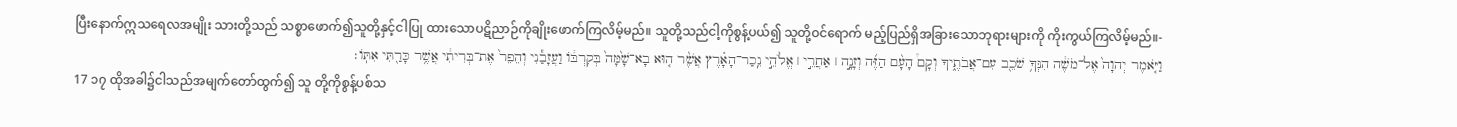ပြီးနောက်ဣသရေလအမျိုး သားတို့သည် သစ္စာဖောက်၍သူတို့နှင့်ငါပြု ထားသောပဋိညာဉ်ကိုချိုးဖောက်ကြလိမ့်မည်။ သူတို့သည်ငါ့ကိုစွန့်ပယ်၍ သူတို့ဝင်ရောက် မည့်ပြည်ရှိအခြားသောဘုရားများကို ကိုးကွယ်ကြလိမ့်မည်။-
וַיֹּ֤אמֶר יְהוָה֙ אֶל־מֹשֶׁ֔ה הִנְּךָ֥ שֹׁכֵ֖ב עִם־אֲבֹתֶ֑יךָ וְקָם֩ הָעָ֨ם הַזֶּ֜ה וְזָנָ֣ה ׀ אַחֲרֵ֣י ׀ אֱלֹהֵ֣י נֵֽכַר־הָאָ֗רֶץ אֲשֶׁ֨ר ה֤וּא בָא־שָׁ֙מָּה֙ בְּקִרְבּ֔וֹ וַעֲזָבַ֕נִי וְהֵפֵר֙ אֶת־בְּרִיתִ֔י אֲשֶׁ֥ר כָּרַ֖תִּי אִתּֽוֹ׃
17 ၁၇ ထိုအခါ၌ငါသည်အမျက်တော်ထွက်၍ သူ တို့ကိုစွန့်ပစ်သ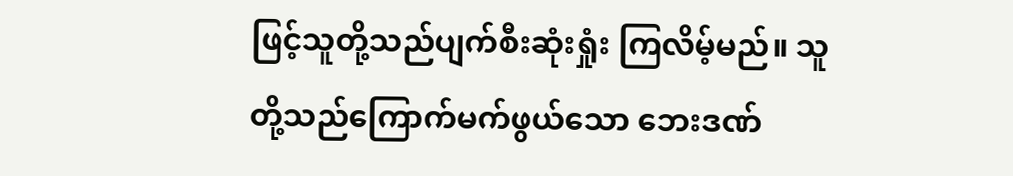ဖြင့်သူတို့သည်ပျက်စီးဆုံးရှုံး ကြလိမ့်မည်။ သူတို့သည်ကြောက်မက်ဖွယ်သော ဘေးဒဏ်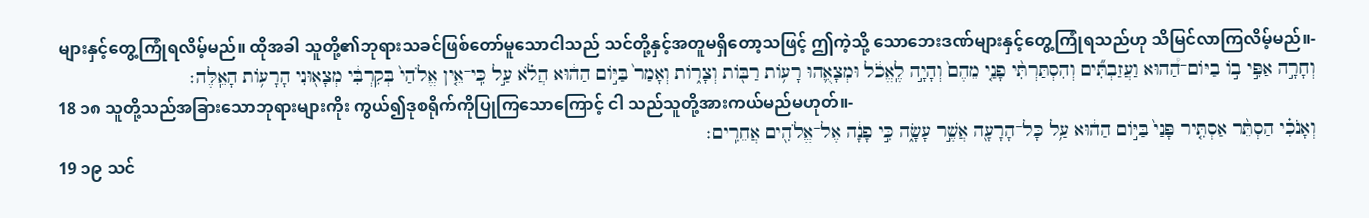များနှင့်တွေ့ကြုံရလိမ့်မည်။ ထိုအခါ သူတို့၏ဘုရားသခင်ဖြစ်တော်မူသောငါသည် သင်တို့နှင့်အတူမရှိတော့သဖြင့် ဤကဲ့သို့ သောဘေးဒဏ်များနှင့်တွေ့ကြုံရသည်ဟု သိမြင်လာကြလိမ့်မည်။-
וְחָרָ֣ה אַפִּ֣י ב֣וֹ בַיּוֹם־הַ֠הוּא וַעֲזַבְתִּ֞ים וְהִסְתַּרְתִּ֨י פָנַ֤י מֵהֶם֙ וְהָיָ֣ה לֶֽאֱכֹ֔ל וּמְצָאֻ֛הוּ רָע֥וֹת רַבּ֖וֹת וְצָר֑וֹת וְאָמַר֙ בַּיּ֣וֹם הַה֔וּא הֲלֹ֗א עַ֣ל כִּֽי־אֵ֤ין אֱלֹהַי֙ בְּקִרְבִּ֔י מְצָא֖וּנִי הָרָע֥וֹת הָאֵֽלֶּה׃
18 ၁၈ သူတို့သည်အခြားသောဘုရားများကိုး ကွယ်၍ဒုစရိုက်ကိုပြုကြသောကြောင့် ငါ သည်သူတို့အားကယ်မည်မဟုတ်။-
וְאָנֹכִ֗י הַסְתֵּ֨ר אַסְתִּ֤יר פָּנַי֙ בַּיּ֣וֹם הַה֔וּא עַ֥ל כָּל־הָרָעָ֖ה אֲשֶׁ֣ר עָשָׂ֑ה כִּ֣י פָנָ֔ה אֶל־אֱלֹהִ֖ים אֲחֵרִֽים׃
19 ၁၉ သင်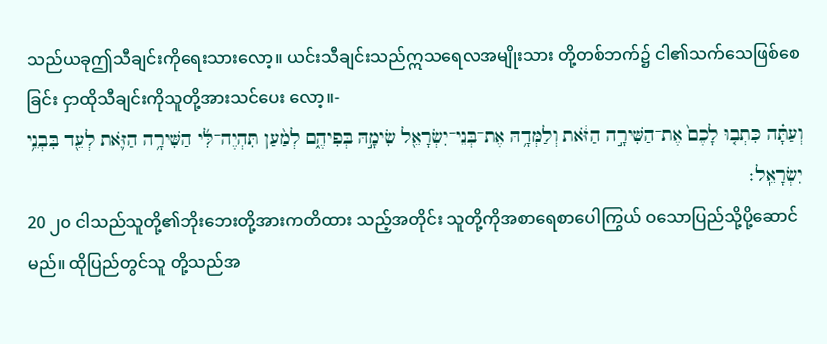သည်ယခုဤသီချင်းကိုရေးသားလော့။ ယင်းသီချင်းသည်ဣသရေလအမျိုးသား တို့တစ်ဘက်၌ ငါ၏သက်သေဖြစ်စေခြင်း ငှာထိုသီချင်းကိုသူတို့အားသင်ပေး လော့။-
וְעַתָּ֗ה כִּתְב֤וּ לָכֶם֙ אֶת־הַשִּׁירָ֣ה הַזֹּ֔את וְלַמְּדָ֥הּ אֶת־בְּנֵי־יִשְׂרָאֵ֖ל שִׂימָ֣הּ בְּפִיהֶ֑ם לְמַ֨עַן תִּהְיֶה־לִּ֜י הַשִּׁירָ֥ה הַזֹּ֛את לְעֵ֖ד בִּבְנֵ֥י יִשְׂרָאֵֽל׃
20 ၂၀ ငါသည်သူတို့၏ဘိုးဘေးတို့အားကတိထား သည့်အတိုင်း သူတို့ကိုအစာရေစာပေါကြွယ် ဝသောပြည်သို့ပို့ဆောင်မည်။ ထိုပြည်တွင်သူ တို့သည်အ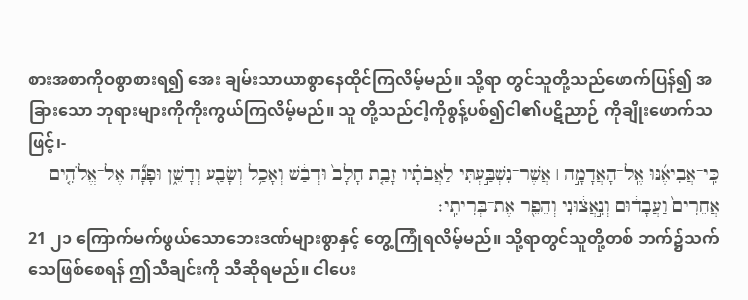စားအစာကိုဝစွာစားရ၍ အေး ချမ်းသာယာစွာနေထိုင်ကြလိမ့်မည်။ သို့ရာ တွင်သူတို့သည်ဖောက်ပြန်၍ အခြားသော ဘုရားများကိုကိုးကွယ်ကြလိမ့်မည်။ သူ တို့သည်ငါ့ကိုစွန့်ပစ်၍ငါ၏ပဋိညာဉ် ကိုချိုးဖောက်သဖြင့်၊-
כִּֽי־אֲבִיאֶ֜נּוּ אֶֽל־הָאֲדָמָ֣ה ׀ אֲשֶׁר־נִשְׁבַּ֣עְתִּי לַאֲבֹתָ֗יו זָבַ֤ת חָלָב֙ וּדְבַ֔שׁ וְאָכַ֥ל וְשָׂבַ֖ע וְדָשֵׁ֑ן וּפָנָ֞ה אֶל־אֱלֹהִ֤ים אֲחֵרִים֙ וַעֲבָד֔וּם וְנִ֣אֲצ֔וּנִי וְהֵפֵ֖ר אֶת־בְּרִיתִֽי׃
21 ၂၁ ကြောက်မက်ဖွယ်သောဘေးဒဏ်များစွာနှင့် တွေ့ကြုံရလိမ့်မည်။ သို့ရာတွင်သူတို့တစ် ဘက်၌သက်သေဖြစ်စေရန် ဤသီချင်းကို သီဆိုရမည်။ ငါပေး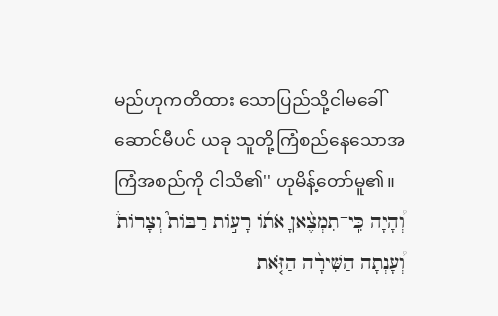မည်ဟုကတိထား သောပြည်သို့ငါမခေါ်ဆောင်မီပင် ယခု သူတို့ကြံစည်နေသောအကြံအစည်ကို ငါသိ၏'' ဟုမိန့်တော်မူ၏။
וְ֠הָיָה כִּֽי־תִמְצֶ֨אןָ אֹת֜וֹ רָע֣וֹת רַבּוֹת֮ וְצָרוֹת֒ וְ֠עָנְתָה הַשִּׁירָ֨ה הַזֹּ֤את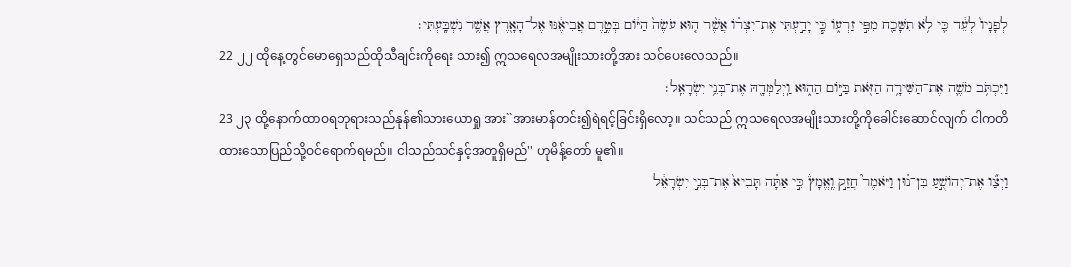לְפָנָיו֙ לְעֵ֔ד כִּ֛י לֹ֥א תִשָּׁכַ֖ח מִפִּ֣י זַרְע֑וֹ כִּ֧י יָדַ֣עְתִּי אֶת־יִצְר֗וֹ אֲשֶׁ֨ר ה֤וּא עֹשֶׂה֙ הַיּ֔וֹם בְּטֶ֣רֶם אֲבִיאֶ֔נּוּ אֶל־הָאָ֖רֶץ אֲשֶׁ֥ר נִשְׁבָּֽעְתִּי׃
22 ၂၂ ထိုနေ့တွင်မောရှေသည်ထိုသီချင်းကိုရေး သား၍ ဣသရေလအမျိုးသားတို့အား သင်ပေးလေသည်။
וַיִּכְתֹּ֥ב מֹשֶׁ֛ה אֶת־הַשִּׁירָ֥ה הַזֹּ֖את בַּיּ֣וֹם הַה֑וּא וַֽיְלַמְּדָ֖הּ אֶת־בְּנֵ֥י יִשְׂרָאֵֽל׃
23 ၂၃ ထို့နောက်ထာဝရဘုရားသည်နုန်၏သားယောရှု အား``အားမာန်တင်း၍ရဲရင့်ခြင်းရှိလော့။ သင်သည် ဣသရေလအမျိုးသားတို့ကိုခေါင်းဆောင်လျက် ငါကတိထားသောပြည်သို့ဝင်ရောက်ရမည်။ ငါသည်သင်နှင့်အတူရှိမည်'' ဟုမိန့်တော် မူ၏။
וַיְצַ֞ו אֶת־יְהוֹשֻׁ֣עַ בִּן־נ֗וּן וַיֹּאמֶר֮ חֲזַ֣ק וֶֽאֱמָץ֒ כִּ֣י אַתָּ֗ה תָּבִיא֙ אֶת־בְּנֵ֣י יִשְׂרָאֵ֔ל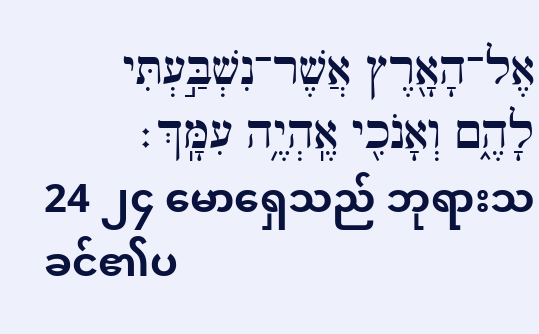אֶל־הָאָ֖רֶץ אֲשֶׁר־נִשְׁבַּ֣עְתִּי לָהֶ֑ם וְאָנֹכִ֖י אֶֽהְיֶ֥ה עִמָּֽךְ׃
24 ၂၄ မောရှေသည် ဘုရားသခင်၏ပ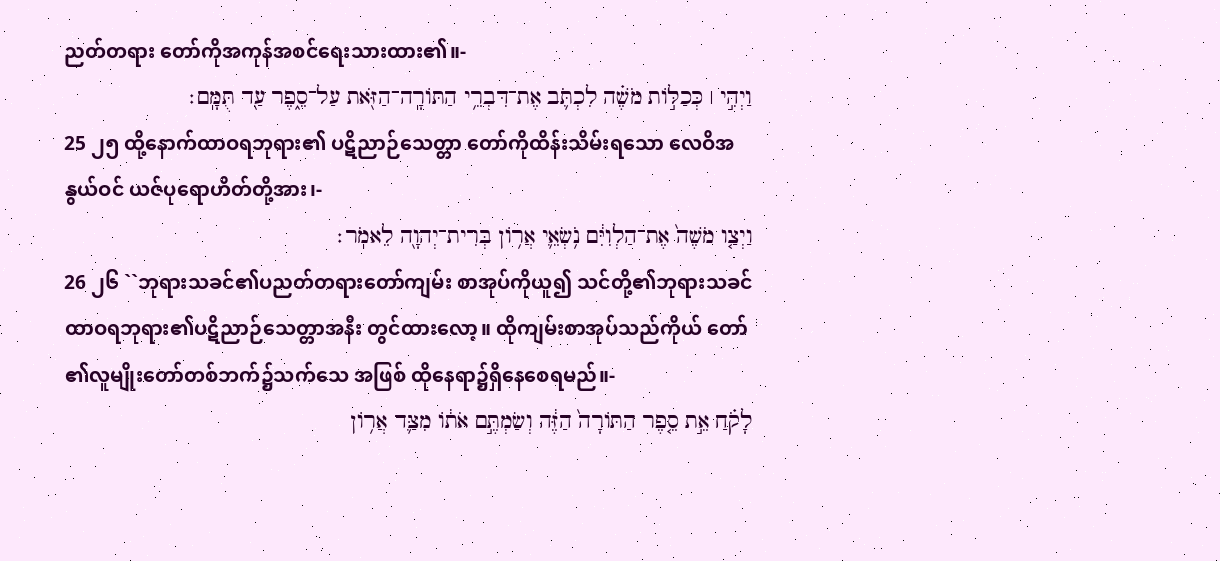ညတ်တရား တော်ကိုအကုန်အစင်ရေးသားထား၏။-
וַיְהִ֣י ׀ כְּכַלּ֣וֹת מֹשֶׁ֗ה לִכְתֹּ֛ב אֶת־דִּבְרֵ֥י הַתּוֹרָֽה־הַזֹּ֖את עַל־סֵ֑פֶר עַ֖ד תֻּמָּֽם׃
25 ၂၅ ထို့နောက်ထာဝရဘုရား၏ ပဋိညာဉ်သေတ္တာ တော်ကိုထိန်းသိမ်းရသော လေဝိအနွယ်ဝင် ယဇ်ပုရောဟိတ်တို့အား၊-
וַיְצַ֤ו מֹשֶׁה֙ אֶת־הַלְוִיִּ֔ם נֹ֥שְׂאֵ֛י אֲר֥וֹן בְּרִית־יְהוָ֖ה לֵאמֹֽר׃
26 ၂၆ ``ဘုရားသခင်၏ပညတ်တရားတော်ကျမ်း စာအုပ်ကိုယူ၍ သင်တို့၏ဘုရားသခင် ထာဝရဘုရား၏ပဋိညာဉ်သေတ္တာအနီး တွင်ထားလော့။ ထိုကျမ်းစာအုပ်သည်ကိုယ် တော်၏လူမျိုးတော်တစ်ဘက်၌သက်သေ အဖြစ် ထိုနေရာ၌ရှိနေစေရမည်။-
לָקֹ֗חַ אֵ֣ת סֵ֤פֶר הַתּוֹרָה֙ הַזֶּ֔ה וְשַׂמְתֶּ֣ם אֹת֔וֹ מִצַּ֛ד אֲר֥וֹן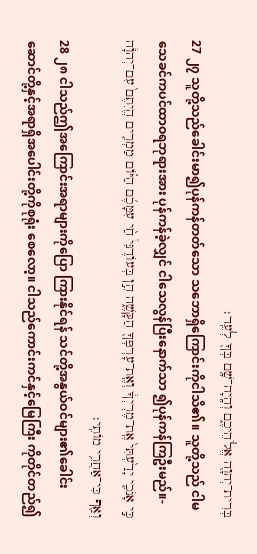בְּרִית־יְהוָ֖ה אֱלֹהֵיכֶ֑ם וְהָֽיָה־שָׁ֥ם בְּךָ֖ לְעֵֽד׃
27 ၂၇ သူတို့သည်ခေါင်းမာ၍ပုန်ကန်တတ်သော သဘောရှိကြောင်းကိုငါသိ၏။ သူတို့သည် ငါမသေခင်ကပင်ထာဝရဘုရားအား ပုန်ကန်ခဲ့လျှင် ငါသေလွန်ပြီးနောက်သာ ၍ပုန်ကန်ကြဦးမည်။-
כִּ֣י אָנֹכִ֤י יָדַ֙עְתִּי֙ אֶֽת־מֶרְיְךָ֔ וְאֶֽת־עָרְפְּךָ֖ הַקָּשֶׁ֑ה הֵ֣ן בְּעוֹדֶנִּי֩ חַ֨י עִמָּכֶ֜ם הַיּ֗וֹם מַמְרִ֤ים הֱיִתֶם֙ עִם־יְהֹוָ֔ה וְאַ֖ף כִּי־אַחֲרֵ֥י מוֹתִֽי׃
28 ၂၈ ငါသည်ဤအကြောင်းအရာများကိုပြော ကြားနိုင်ရန် သင်တို့အနွယ်ဝင်များ၏ခေါင်း ဆောင်တို့နှင့်အရာရှိအပေါင်းတို့ကိုစုရုံး စေလော့။ ငါသည်ကောင်းကင်နှင့်မြေကြီး ကိုတိုင်တည်၍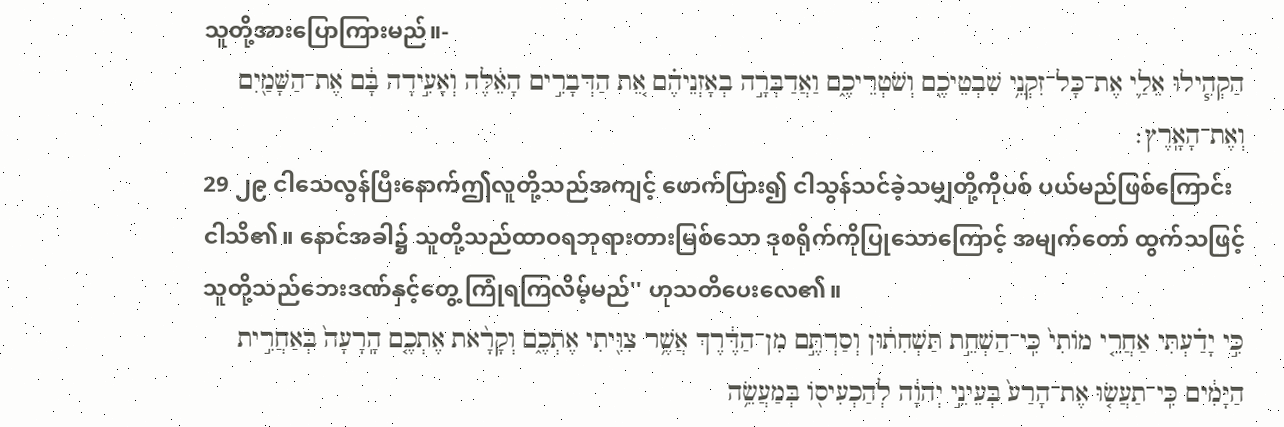သူတို့အားပြောကြားမည်။-
הַקְהִ֧ילוּ אֵלַ֛י אֶת־כָּל־זִקְנֵ֥י שִׁבְטֵיכֶ֖ם וְשֹׁטְרֵיכֶ֑ם וַאֲדַבְּרָ֣ה בְאָזְנֵיהֶ֗ם אֵ֚ת הַדְּבָרִ֣ים הָאֵ֔לֶּה וְאָעִ֣ידָה בָּ֔ם אֶת־הַשָּׁמַ֖יִם וְאֶת־הָאָֽרֶץ׃
29 ၂၉ ငါသေလွန်ပြီးနောက်ဤလူတို့သည်အကျင့် ဖောက်ပြား၍ ငါသွန်သင်ခဲ့သမျှတို့ကိုပစ် ပယ်မည်ဖြစ်ကြောင်းငါသိ၏။ နောင်အခါ၌ သူတို့သည်ထာဝရဘုရားတားမြစ်သော ဒုစရိုက်ကိုပြုသောကြောင့် အမျက်တော် ထွက်သဖြင့်သူတို့သည်ဘေးဒဏ်နှင့်တွေ့ ကြုံရကြလိမ့်မည်'' ဟုသတိပေးလေ၏။
כִּ֣י יָדַ֗עְתִּי אַחֲרֵ֤י מוֹתִי֙ כִּֽי־הַשְׁחֵ֣ת תַּשְׁחִת֔וּן וְסַרְתֶּ֣ם מִן־הַדֶּ֔רֶךְ אֲשֶׁ֥ר צִוִּ֖יתִי אֶתְכֶ֑ם וְקָרָ֨את אֶתְכֶ֤ם הָֽרָעָה֙ בְּאַחֲרִ֣ית הַיָּמִ֔ים כִּֽי־תַעֲשׂ֤וּ אֶת־הָרַע֙ בְּעֵינֵ֣י יְהוָ֔ה לְהַכְעִיס֖וֹ בְּמַעֲשֵׂ֥ה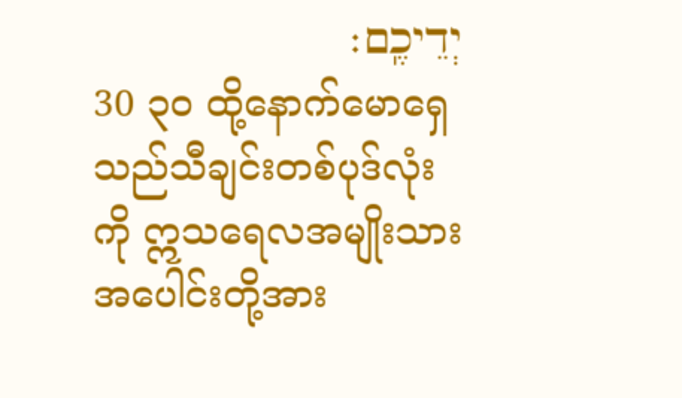יְדֵיכֶֽם׃
30 ၃၀ ထို့နောက်မောရှေသည်သီချင်းတစ်ပုဒ်လုံးကို ဣသရေလအမျိုးသားအပေါင်းတို့အား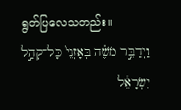ရွတ်ပြလေသတည်း။
וַיְדַבֵּ֣ר מֹשֶׁ֗ה בְּאָזְנֵי֙ כָּל־קְהַ֣ל יִשְׂרָאֵ֔ל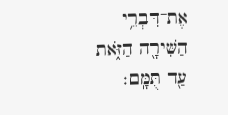אֶת־דִּבְרֵ֥י הַשִּׁירָ֖ה הַזֹּ֑את עַ֖ד תֻּמָּֽם׃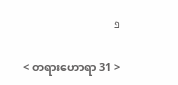פ

< တရားဟောရာ 31 >